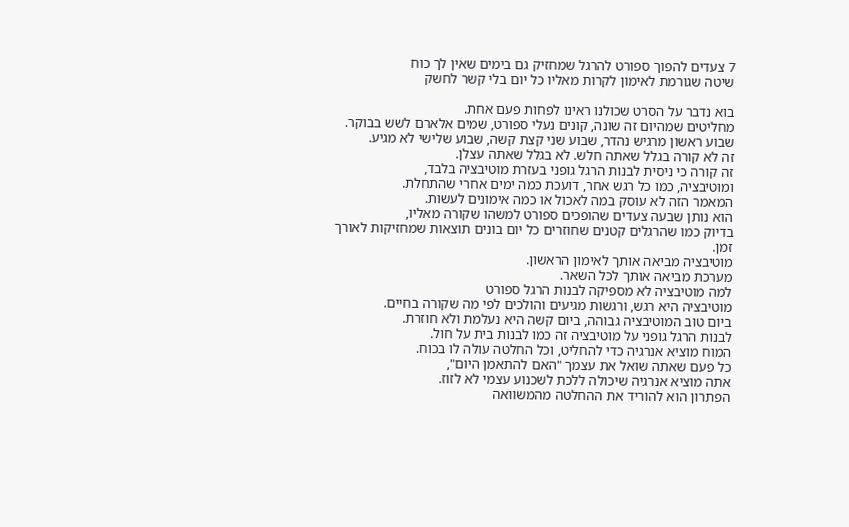7 צעדים להפוך ספורט להרגל שמחזיק גם בימים שאין לך כוח
שיטה שגורמת לאימון לקרות מאליו כל יום בלי קשר לחשק

בוא נדבר על הסרט שכולנו ראינו לפחות פעם אחת.
מחליטים שמהיום זה שונה, קונים נעלי ספורט, שמים אלארם לשש בבוקר.
שבוע ראשון מרגיש נהדר, שבוע שני קצת קשה, שבוע שלישי לא מגיע.
זה לא קורה בגלל שאתה חלש. לא בגלל שאתה עצלן.
זה קורה כי ניסית לבנות הרגל גופני בעזרת מוטיבציה בלבד,
ומוטיבציה, כמו כל רגש אחר, דועכת כמה ימים אחרי שהתחלת.
המאמר הזה לא עוסק במה לאכול או כמה אימונים לעשות.
הוא נותן שבעה צעדים שהופכים ספורט למשהו שקורה מאליו,
בדיוק כמו שהרגלים קטנים שחוזרים כל יום בונים תוצאות שמחזיקות לאורך זמן.
מוטיבציה מביאה אותך לאימון הראשון.
מערכת מביאה אותך לכל השאר.
למה מוטיבציה לא מספיקה לבנות הרגל ספורט
מוטיבציה היא רגש, ורגשות מגיעים והולכים לפי מה שקורה בחיים.
ביום טוב המוטיבציה גבוהה, ביום קשה היא נעלמת ולא חוזרת.
לבנות הרגל גופני על מוטיבציה זה כמו לבנות בית על חול.
המוח מוציא אנרגיה כדי להחליט, וכל החלטה עולה לו בכוח.
כל פעם שאתה שואל את עצמך "האם להתאמן היום",
אתה מוציא אנרגיה שיכולה ללכת לשכנוע עצמי לא לזוז.
הפתרון הוא להוריד את ההחלטה מהמשוואה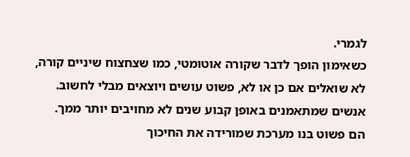לגמרי.
כשאימון הופך לדבר שקורה אוטומטי, כמו שצחצוח שיניים קורה,
לא שואלים אם כן או לא, פשוט עושים ויוצאים מבלי לחשוב.
אנשים שמתאמנים באופן קבוע שנים לא מחויבים יותר ממך.
הם פשוט בנו מערכת שמורידה את החיכוך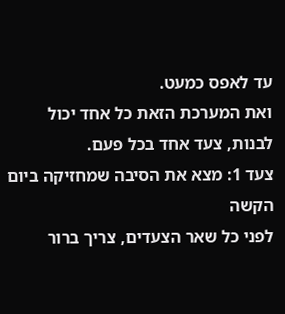עד לאפס כמעט.
ואת המערכת הזאת כל אחד יכול לבנות, צעד אחד בכל פעם.
צעד 1: מצא את הסיבה שמחזיקה ביום הקשה
לפני כל שאר הצעדים, צריך ברור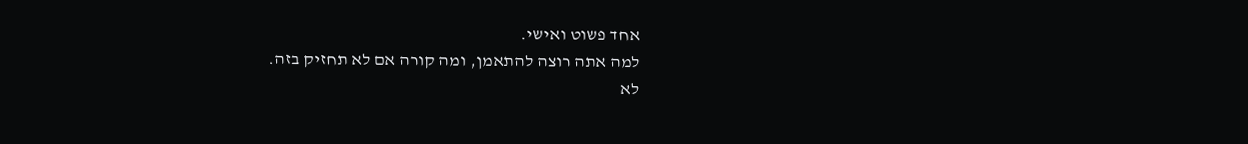אחד פשוט ואישי.
למה אתה רוצה להתאמן, ומה קורה אם לא תחזיק בזה.
לא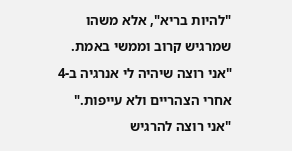"להיות בריא", אלא משהו שמרגיש קרוב וממשי באמת.
"אני רוצה שיהיה לי אנרגיה ב-4 אחרי הצהריים ולא עייפות."
"אני רוצה להרגיש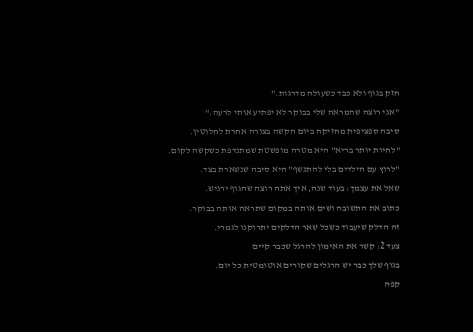חזק בגוף ולא כבד כשעולה מדרגות."
"אני רוצה שהמראה שלי בבוקר לא יפתיע אותי לרעה."
סיבה ספציפית מחזיקה ביום הקשה בצורה אחרת לחלוטין.
"לחיות יותר בריא" היא מטרה מופשטת שמתנדפת כשקשה לקום.
"לרוץ עם הילדים בלי להתנשף" היא סיבה שנשארת בצד.
שאל את עצמך: בעוד שנה, איך אתה רוצה שהגוף ירגיש.
כתוב את התשובה ושים אותה במקום שתראה אותה בבוקר.
זה הדלק שיעבוד כשכל שאר הדלקים יתרוקנו לגמרי.
צעד 2: קשר את האימון להרגל שכבר קיים
בגוף שלך כבר יש הרגלים שקורים אוטומטית כל יום.
קפה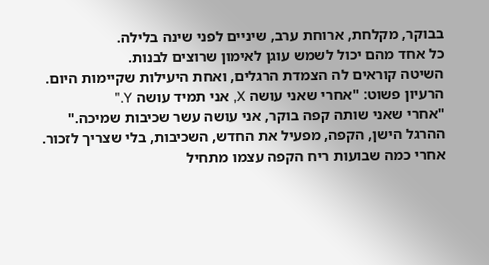בבוקר, מקלחת, ארוחת ערב, שיניים לפני שינה בלילה.
כל אחד מהם יכול לשמש עוגן לאימון שרוצים לבנות.
השיטה קוראים לה הצמדת הרגלים, ואחת היעילות שקיימות היום.
הרעיון פשוט: "אחרי שאני עושה X, אני תמיד עושה Y."
"אחרי שאני שותה קפה בוקר, אני עושה עשר שכיבות שמיכה."
ההרגל הישן, הקפה, מפעיל את החדש, השכיבות, בלי שצריך לזכור.
אחרי כמה שבועות ריח הקפה עצמו מתחיל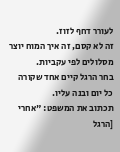לעורר דחף לזוז.
זה לא קסם, זה איך המוח יוצר מסלולים לפי עקביות.
בחר הרגל קיים אחד שקורה כל יום ובנה עליו.
תכתוב את המשפט: "אחרי [הרגל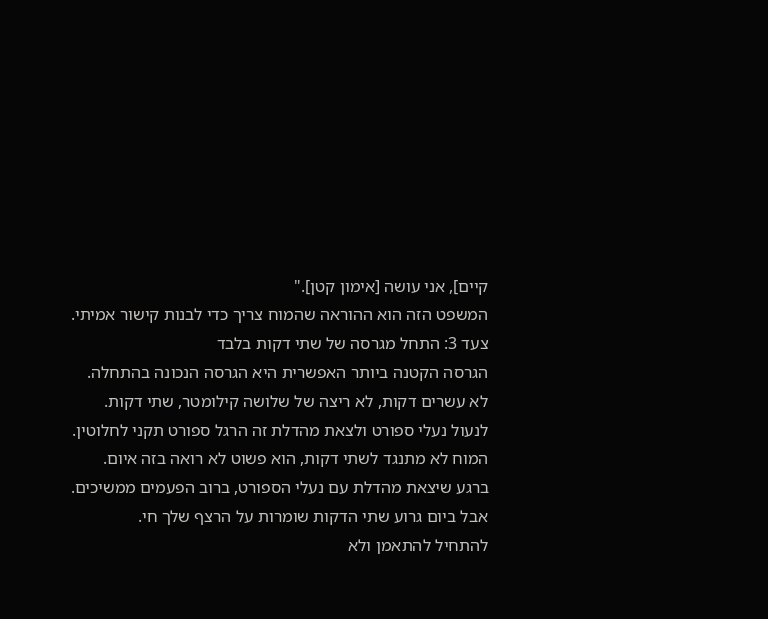קיים], אני עושה [אימון קטן]."
המשפט הזה הוא ההוראה שהמוח צריך כדי לבנות קישור אמיתי.
צעד 3: התחל מגרסה של שתי דקות בלבד
הגרסה הקטנה ביותר האפשרית היא הגרסה הנכונה בהתחלה.
לא עשרים דקות, לא ריצה של שלושה קילומטר, שתי דקות.
לנעול נעלי ספורט ולצאת מהדלת זה הרגל ספורט תקני לחלוטין.
המוח לא מתנגד לשתי דקות, הוא פשוט לא רואה בזה איום.
ברגע שיצאת מהדלת עם נעלי הספורט, ברוב הפעמים ממשיכים.
אבל ביום גרוע שתי הדקות שומרות על הרצף שלך חי.
להתחיל להתאמן ולא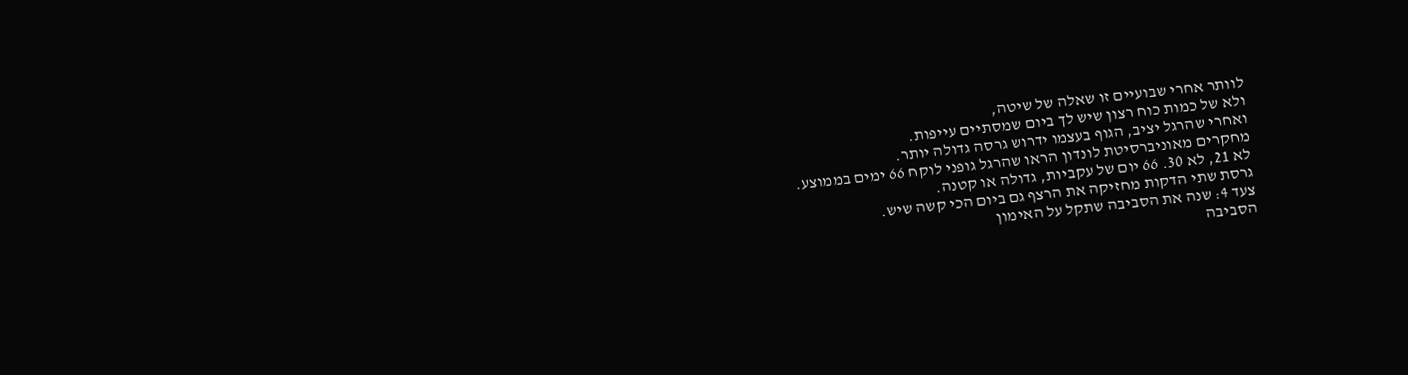לוותר אחרי שבועיים זו שאלה של שיטה,
ולא של כמות כוח רצון שיש לך ביום שמסתיים עייפות.
ואחרי שהרגל יציב, הגוף בעצמו ידרוש גרסה גדולה יותר.
מחקרים מאוניברסיטת לונדון הראו שהרגל גופני לוקח 66 ימים בממוצע.
לא 21, לא 30. 66 יום של עקביות, גדולה או קטנה.
גרסת שתי הדקות מחזיקה את הרצף גם ביום הכי קשה שיש.
צעד 4: שנה את הסביבה שתקל על האימון
הסביבה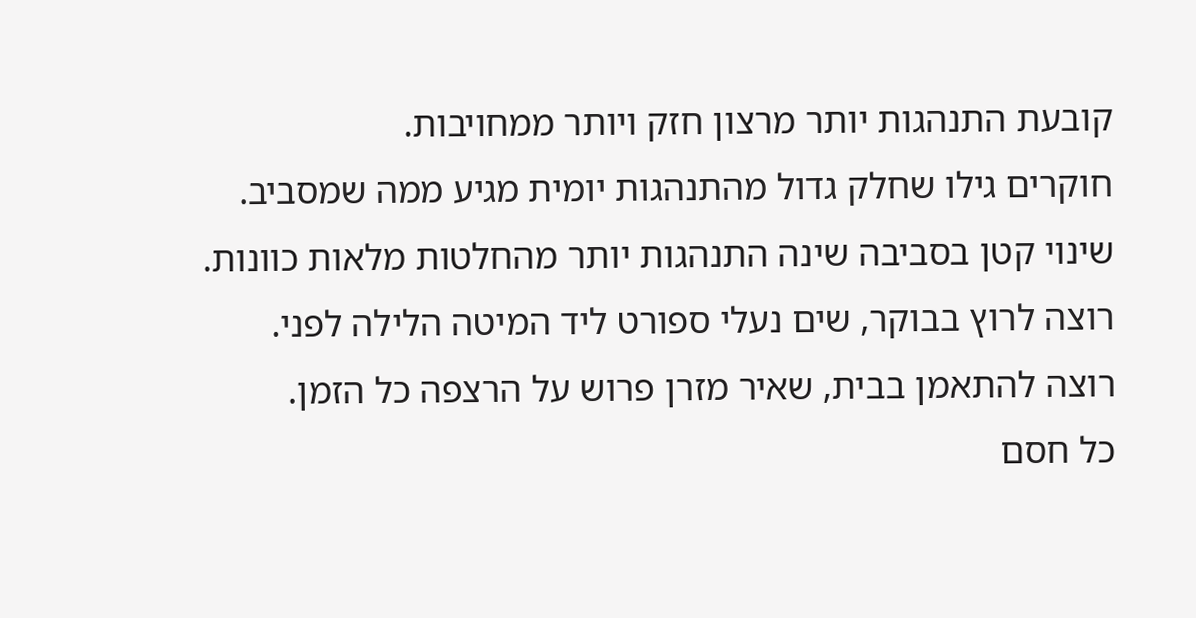קובעת התנהגות יותר מרצון חזק ויותר ממחויבות.
חוקרים גילו שחלק גדול מהתנהגות יומית מגיע ממה שמסביב.
שינוי קטן בסביבה שינה התנהגות יותר מהחלטות מלאות כוונות.
רוצה לרוץ בבוקר, שים נעלי ספורט ליד המיטה הלילה לפני.
רוצה להתאמן בבית, שאיר מזרן פרוש על הרצפה כל הזמן.
כל חסם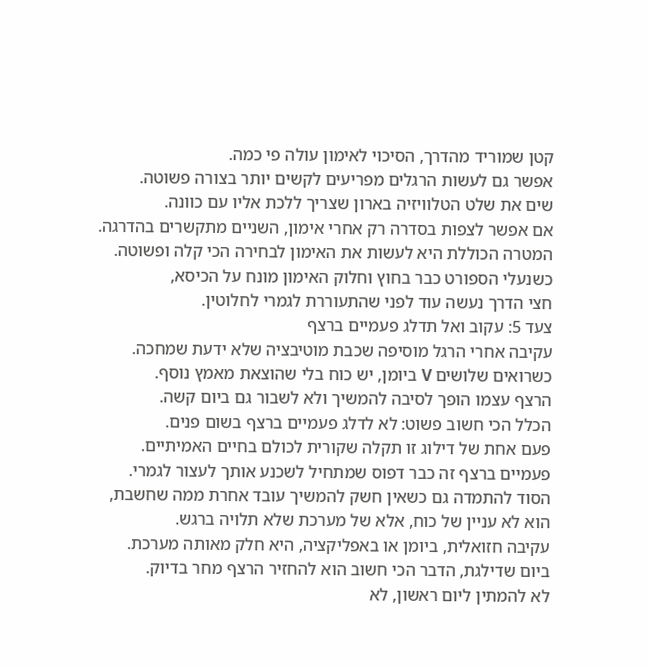קטן שמוריד מהדרך, הסיכוי לאימון עולה פי כמה.
אפשר גם לעשות הרגלים מפריעים לקשים יותר בצורה פשוטה.
שים את שלט הטלוויזיה בארון שצריך ללכת אליו עם כוונה.
אם אפשר לצפות בסדרה רק אחרי אימון, השניים מתקשרים בהדרגה.
המטרה הכוללת היא לעשות את האימון לבחירה הכי קלה ופשוטה.
כשנעלי הספורט כבר בחוץ וחלוק האימון מונח על הכיסא,
חצי הדרך נעשה עוד לפני שהתעוררת לגמרי לחלוטין.
צעד 5: עקוב ואל תדלג פעמיים ברצף
עקיבה אחרי הרגל מוסיפה שכבת מוטיבציה שלא ידעת שמחכה.
כשרואים שלושים V ביומן, יש כוח בלי שהוצאת מאמץ נוסף.
הרצף עצמו הופך לסיבה להמשיך ולא לשבור גם ביום קשה.
הכלל הכי חשוב פשוט: לא לדלג פעמיים ברצף בשום פנים.
פעם אחת של דילוג זו תקלה שקורית לכולם בחיים האמיתיים.
פעמיים ברצף זה כבר דפוס שמתחיל לשכנע אותך לעצור לגמרי.
הסוד להתמדה גם כשאין חשק להמשיך עובד אחרת ממה שחשבת,
הוא לא עניין של כוח, אלא של מערכת שלא תלויה ברגש.
עקיבה חזואלית, ביומן או באפליקציה, היא חלק מאותה מערכת.
ביום שדילגת, הדבר הכי חשוב הוא להחזיר הרצף מחר בדיוק.
לא להמתין ליום ראשון, לא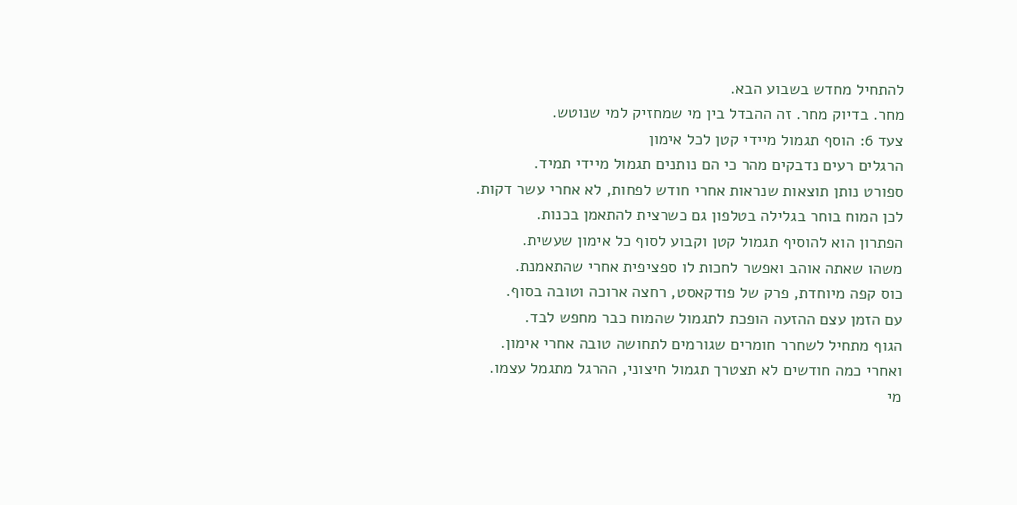להתחיל מחדש בשבוע הבא.
מחר. בדיוק מחר. זה ההבדל בין מי שמחזיק למי שנוטש.
צעד 6: הוסף תגמול מיידי קטן לכל אימון
הרגלים רעים נדבקים מהר כי הם נותנים תגמול מיידי תמיד.
ספורט נותן תוצאות שנראות אחרי חודש לפחות, לא אחרי עשר דקות.
לכן המוח בוחר בגלילה בטלפון גם כשרצית להתאמן בכנות.
הפתרון הוא להוסיף תגמול קטן וקבוע לסוף כל אימון שעשית.
משהו שאתה אוהב ואפשר לחכות לו ספציפית אחרי שהתאמנת.
כוס קפה מיוחדת, פרק של פודקאסט, רחצה ארוכה וטובה בסוף.
עם הזמן עצם ההזעה הופכת לתגמול שהמוח כבר מחפש לבד.
הגוף מתחיל לשחרר חומרים שגורמים לתחושה טובה אחרי אימון.
ואחרי כמה חודשים לא תצטרך תגמול חיצוני, ההרגל מתגמל עצמו.
מי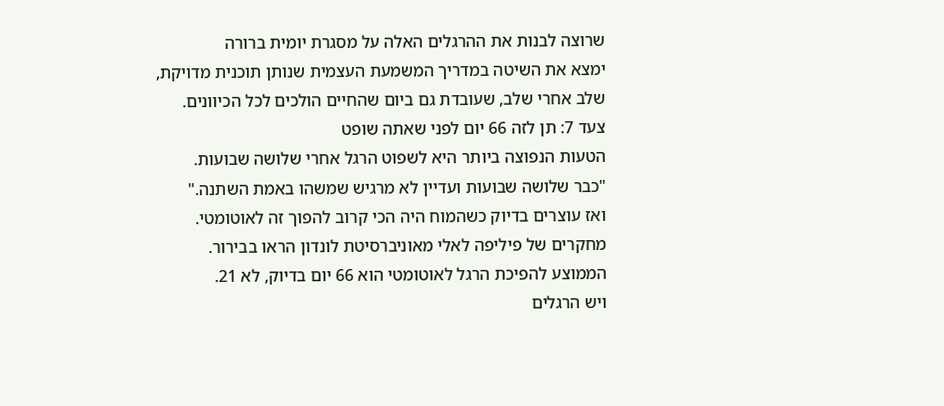שרוצה לבנות את ההרגלים האלה על מסגרת יומית ברורה
ימצא את השיטה במדריך המשמעת העצמית שנותן תוכנית מדויקת,
שלב אחרי שלב, שעובדת גם ביום שהחיים הולכים לכל הכיוונים.
צעד 7: תן לזה 66 יום לפני שאתה שופט
הטעות הנפוצה ביותר היא לשפוט הרגל אחרי שלושה שבועות.
"כבר שלושה שבועות ועדיין לא מרגיש שמשהו באמת השתנה."
ואז עוצרים בדיוק כשהמוח היה הכי קרוב להפוך זה לאוטומטי.
מחקרים של פיליפה לאלי מאוניברסיטת לונדון הראו בבירור.
הממוצע להפיכת הרגל לאוטומטי הוא 66 יום בדיוק, לא 21.
ויש הרגלים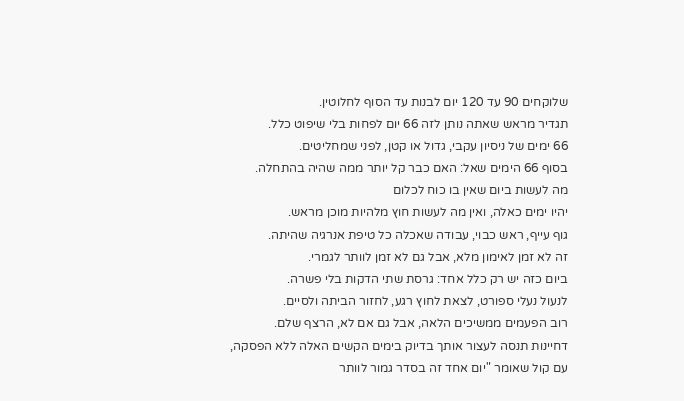שלוקחים 90 עד 120 יום לבנות עד הסוף לחלוטין.
תגדיר מראש שאתה נותן לזה 66 יום לפחות בלי שיפוט כלל.
66 ימים של ניסיון עקבי, גדול או קטן, לפני שמחליטים.
בסוף 66 הימים שאל: האם כבר קל יותר ממה שהיה בהתחלה.
מה לעשות ביום שאין בו כוח לכלום
יהיו ימים כאלה, ואין מה לעשות חוץ מלהיות מוכן מראש.
גוף עייף, ראש כבוי, עבודה שאכלה כל טיפת אנרגיה שהיתה.
זה לא זמן לאימון מלא, אבל גם לא זמן לוותר לגמרי.
ביום כזה יש רק כלל אחד: גרסת שתי הדקות בלי פשרה.
לנעול נעלי ספורט, לצאת לחוץ רגע, לחזור הביתה ולסיים.
רוב הפעמים ממשיכים הלאה, אבל גם אם לא, הרצף שלם.
דחיינות תנסה לעצור אותך בדיוק בימים הקשים האלה ללא הפסקה,
עם קול שאומר "יום אחד זה בסדר גמור לוותר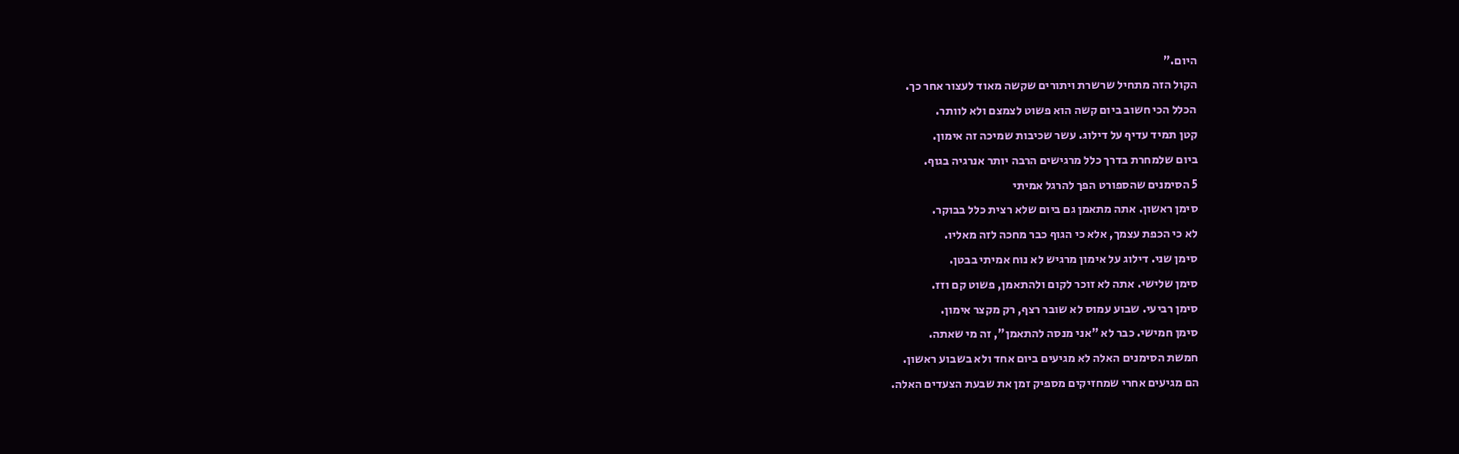היום."
הקול הזה מתחיל שרשרת ויתורים שקשה מאוד לעצור אחר כך.
הכלל הכי חשוב ביום קשה הוא פשוט לצמצם ולא לוותר.
קטן תמיד עדיף על דילוג. עשר שכיבות שמיכה זה אימון.
ביום שלמחרת בדרך כלל מרגישים הרבה יותר אנרגיה בגוף.
5 הסימנים שהספורט הפך להרגל אמיתי
סימן ראשון. אתה מתאמן גם ביום שלא רצית כלל בבוקר.
לא כי הכפת עצמך, אלא כי הגוף כבר מחכה לזה מאליו.
סימן שני. דילוג על אימון מרגיש לא נוח אמיתי בבטן.
סימן שלישי. אתה לא זוכר לקום ולהתאמן, פשוט קם וזז.
סימן רביעי. שבוע עמוס לא שובר רצף, רק מקצר אימון.
סימן חמישי. כבר לא "אני מנסה להתאמן", זה מי שאתה.
חמשת הסימנים האלה לא מגיעים ביום אחד ולא בשבוע ראשון.
הם מגיעים אחרי שמחזיקים מספיק זמן את שבעת הצעדים האלה.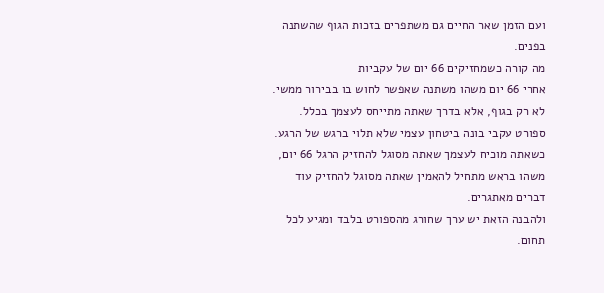ועם הזמן שאר החיים גם משתפרים בזכות הגוף שהשתנה בפנים.
מה קורה כשמחזיקים 66 יום של עקביות
אחרי 66 יום משהו משתנה שאפשר לחוש בו בבירור ממשי.
לא רק בגוף, אלא בדרך שאתה מתייחס לעצמך בכלל.
ספורט עקבי בונה ביטחון עצמי שלא תלוי ברגש של הרגע.
כשאתה מוכיח לעצמך שאתה מסוגל להחזיק הרגל 66 יום,
משהו בראש מתחיל להאמין שאתה מסוגל להחזיק עוד דברים מאתגרים.
ולהבנה הזאת יש ערך שחורג מהספורט בלבד ומגיע לכל תחום.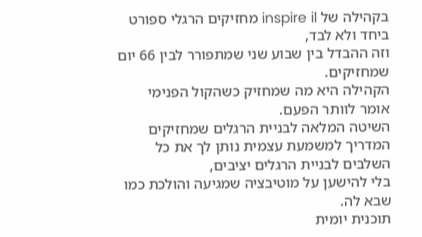בקהילה של inspire il מחזיקים הרגלי ספורט ביחד ולא לבד,
וזה ההבדל בין שבוע שני שמתפורר לבין 66 יום שמחזיקים.
הקהילה היא מה שמחזיק כשהקול הפנימי אומר לוותר הפעם.
השיטה המלאה לבניית הרגלים שמחזיקים
המדריך למשמעת עצמית נותן לך את כל השלבים לבניית הרגלים יציבים,
בלי להישען על מוטיבציה שמגיעה והולכת כמו שבא לה.
תוכנית יומית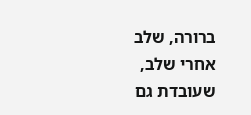ברורה, שלב אחרי שלב, שעובדת גם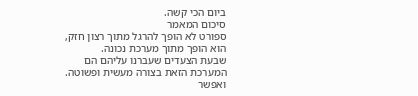ביום הכי קשה.
סיכום המאמר
ספורט לא הופך להרגל מתוך רצון חזק, הוא הופך מתוך מערכת נכונה.
שבעת הצעדים שעברנו עליהם הם המערכת הזאת בצורה מעשית ופשוטה.
ואפשר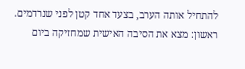להתחיל אותה הערב, בצעד אחד קטן לפני שנרדמים.
ראשון: מצא את הסיבה האישית שמחזיקה ביום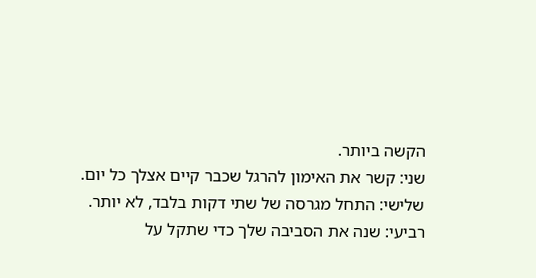הקשה ביותר.
שני: קשר את האימון להרגל שכבר קיים אצלך כל יום.
שלישי: התחל מגרסה של שתי דקות בלבד, לא יותר.
רביעי: שנה את הסביבה שלך כדי שתקל על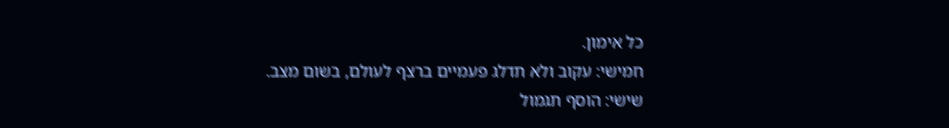כל אימון.
חמישי: עקוב ולא תדלג פעמיים ברצף לעולם, בשום מצב.
שישי: הוסף תגמול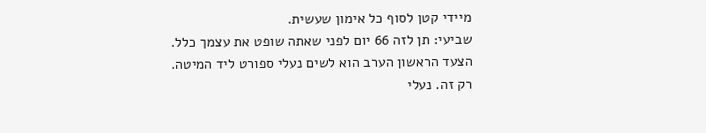מיידי קטן לסוף כל אימון שעשית.
שביעי: תן לזה 66 יום לפני שאתה שופט את עצמך כלל.
הצעד הראשון הערב הוא לשים נעלי ספורט ליד המיטה.
רק זה. נעלי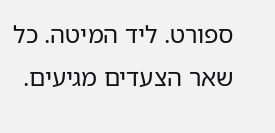ספורט. ליד המיטה. כל שאר הצעדים מגיעים.